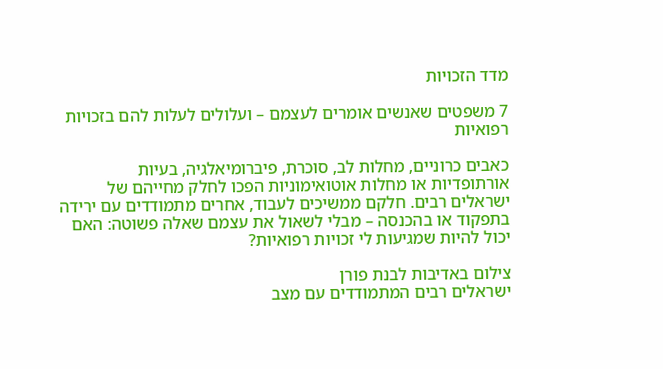מדד הזכויות

7 משפטים שאנשים אומרים לעצמם – ועלולים לעלות להם בזכויות רפואיות

כאבים כרוניים, מחלות לב, סוכרת, פיברומיאלגיה, בעיות אורתופדיות או מחלות אוטואימוניות הפכו לחלק מחייהם של ישראלים רבים. חלקם ממשיכים לעבוד, אחרים מתמודדים עם ירידה בתפקוד או בהכנסה – מבלי לשאול את עצמם שאלה פשוטה: האם יכול להיות שמגיעות לי זכויות רפואיות?

צילום באדיבות לבנת פורן
ישראלים רבים המתמודדים עם מצב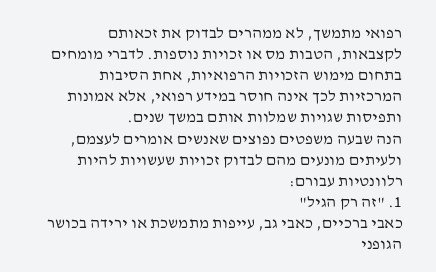רפואי מתמשך, לא ממהרים לבדוק את זכאותם לקצבאות, הטבות מס או זכויות נוספות. לדברי מומחים בתחום מימוש הזכויות הרפואיות, אחת הסיבות המרכזיות לכך אינה חוסר במידע רפואי, אלא אמונות ותפיסות שגויות שמלוות אותם במשך שנים.
הנה שבעה משפטים נפוצים שאנשים אומרים לעצמם, ולעיתים מונעים מהם לבדוק זכויות שעשויות להיות רלוונטיות עבורם:
1. "זה רק הגיל"
כאבי ברכיים, כאבי גב, עייפות מתמשכת או ירידה בכושר הגופני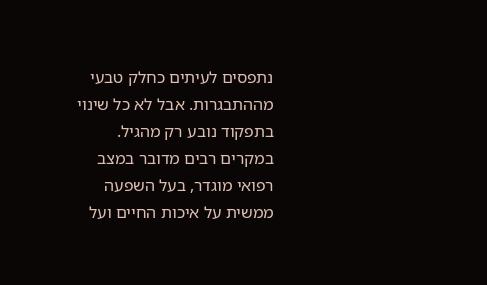נתפסים לעיתים כחלק טבעי מההתבגרות. אבל לא כל שינוי בתפקוד נובע רק מהגיל. במקרים רבים מדובר במצב רפואי מוגדר, בעל השפעה ממשית על איכות החיים ועל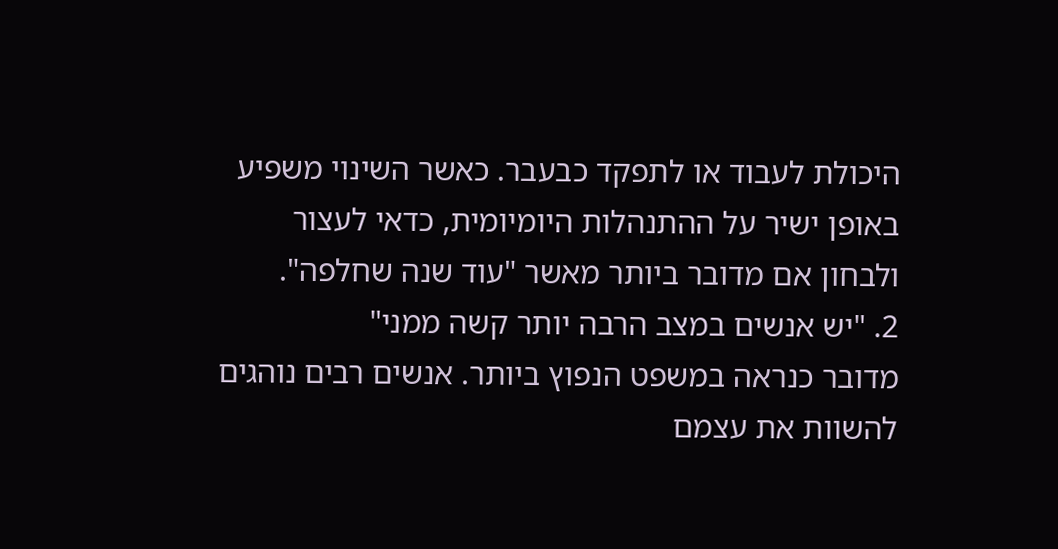היכולת לעבוד או לתפקד כבעבר. כאשר השינוי משפיע באופן ישיר על ההתנהלות היומיומית, כדאי לעצור ולבחון אם מדובר ביותר מאשר "עוד שנה שחלפה".
2. "יש אנשים במצב הרבה יותר קשה ממני"
מדובר כנראה במשפט הנפוץ ביותר. אנשים רבים נוהגים להשוות את עצמם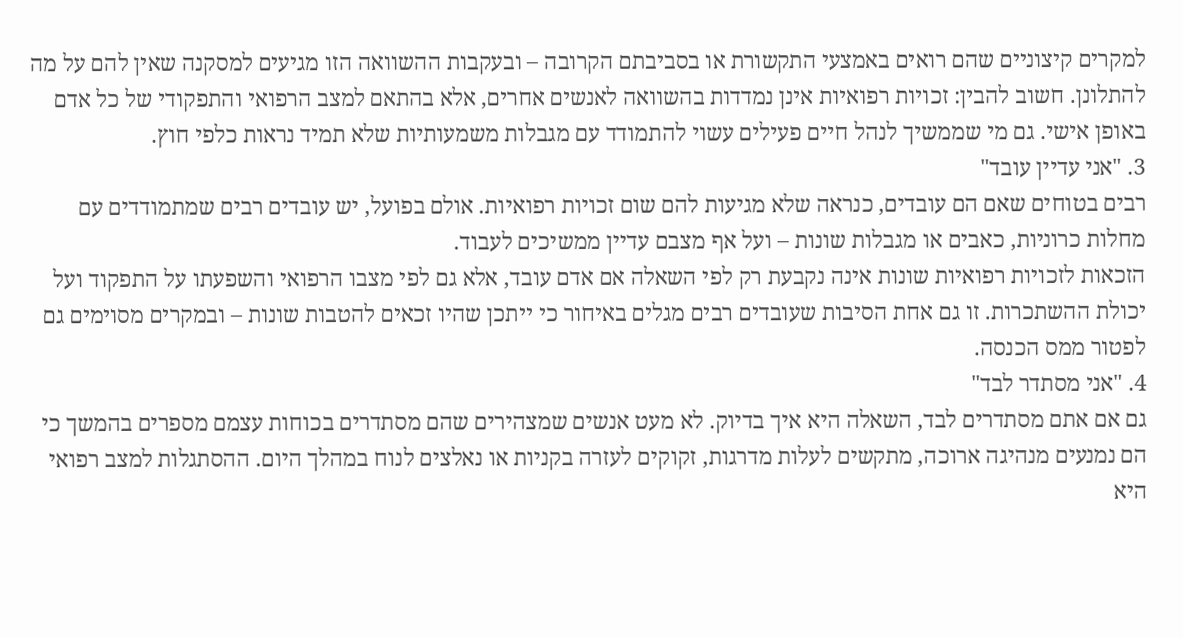למקרים קיצוניים שהם רואים באמצעי התקשורת או בסביבתם הקרובה – ובעקבות ההשוואה הזו מגיעים למסקנה שאין להם על מה להתלונן. חשוב להבין: זכויות רפואיות אינן נמדדות בהשוואה לאנשים אחרים, אלא בהתאם למצב הרפואי והתפקודי של כל אדם באופן אישי. גם מי שממשיך לנהל חיים פעילים עשוי להתמודד עם מגבלות משמעותיות שלא תמיד נראות כלפי חוץ.
3. "אני עדיין עובד"
רבים בטוחים שאם הם עובדים, כנראה שלא מגיעות להם שום זכויות רפואיות. אולם בפועל, יש עובדים רבים שמתמודדים עם מחלות כרוניות, כאבים או מגבלות שונות – ועל אף מצבם עדיין ממשיכים לעבוד.
הזכאות לזכויות רפואיות שונות אינה נקבעת רק לפי השאלה אם אדם עובד, אלא גם לפי מצבו הרפואי והשפעתו על התפקוד ועל יכולת ההשתכרות. זו גם אחת הסיבות שעובדים רבים מגלים באיחור כי ייתכן שהיו זכאים להטבות שונות – ובמקרים מסוימים גם לפטור ממס הכנסה.
4. "אני מסתדר לבד"
גם אם אתם מסתדרים לבד, השאלה היא איך בדיוק. לא מעט אנשים שמצהירים שהם מסתדרים בכוחות עצמם מספרים בהמשך כי הם נמנעים מנהיגה ארוכה, מתקשים לעלות מדרגות, זקוקים לעזרה בקניות או נאלצים לנוח במהלך היום. ההסתגלות למצב רפואי היא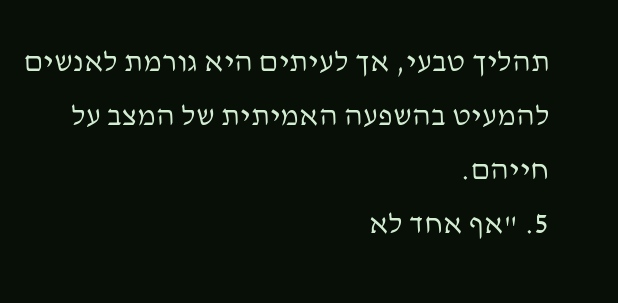תהליך טבעי, אך לעיתים היא גורמת לאנשים להמעיט בהשפעה האמיתית של המצב על חייהם.
5. "אף אחד לא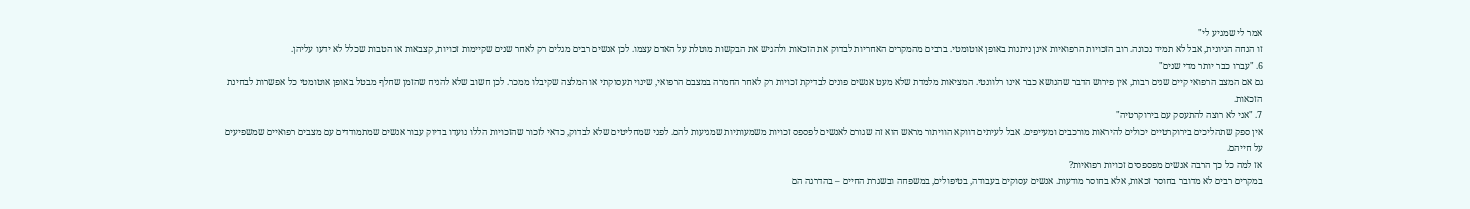אמר לי שמגיע לי"
זו הנחה הגיונית, אבל לא תמיד נכונה. רוב הזכויות הרפואיות אינן ניתנות באופן אוטומטי. ברבים מהמקרים האחריות לבדוק את הזכאות ולהגיש את הבקשות מוטלת על האדם עצמו. לכן אנשים רבים מגלים רק לאחר שנים שקיימות זכויות, קצבאות או הטבות שכלל לא ידעו עליהן.
6. "עברו כבר יותר מדי שנים"
גם אם המצב הרפואי קיים שנים רבות, אין פירוש הדבר שהנושא כבר אינו רלוונטי. המציאות מלמדת שלא מעט אנשים פונים לבדיקת זכויות רק לאחר החמרה במצבם הרפואי, שינוי תעסוקתי או המלצה שקיבלו ממכר. לכן חשוב שלא להניח שהזמן שחלף מבטל באופן אוטומטי כל אפשרות לבחינת הזכאות.
7. "אני לא רוצה להתעסק עם בירוקרטיה"
אין ספק שתהליכים בירוקרטיים יכולים להיראות מורכבים ומעייפים. אבל לעיתים דווקא הוויתור מראש הוא זה שגורם לאנשים לפספס זכויות משמעותיות שמגיעות להם. לפני שמחליטים שלא לבדוק, כדאי לזכור שהזכויות הללו נועדו בדיוק עבור אנשים שמתמודדים עם מצבים רפואיים שמשפיעים על חייהם.
אז למה כל כך הרבה אנשים מפספסים זכויות רפואיות?
במקרים רבים לא מדובר בחוסר זכאות, אלא בחוסר מודעות. אנשים עסוקים בעבודה, בטיפולים, במשפחה ובשגרת החיים – בהדרגה הם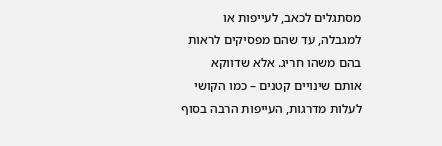מסתגלים לכאב, לעייפות או למגבלה, עד שהם מפסיקים לראות בהם משהו חריג. אלא שדווקא אותם שינויים קטנים – כמו הקושי לעלות מדרגות, העייפות הרבה בסוף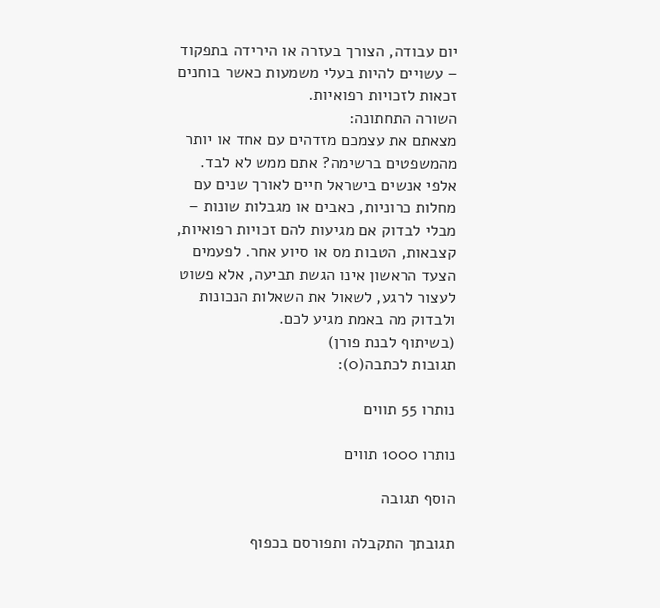יום עבודה, הצורך בעזרה או הירידה בתפקוד – עשויים להיות בעלי משמעות כאשר בוחנים זכאות לזכויות רפואיות.
השורה התחתונה:
מצאתם את עצמכם מזדהים עם אחד או יותר מהמשפטים ברשימה? אתם ממש לא לבד. אלפי אנשים בישראל חיים לאורך שנים עם מחלות כרוניות, כאבים או מגבלות שונות – מבלי לבדוק אם מגיעות להם זכויות רפואיות, קצבאות, הטבות מס או סיוע אחר. לפעמים הצעד הראשון אינו הגשת תביעה, אלא פשוט לעצור לרגע, לשאול את השאלות הנכונות ולבדוק מה באמת מגיע לכם.
(בשיתוף לבנת פורן)
תגובות לכתבה(0):

נותרו 55 תווים

נותרו 1000 תווים

הוסף תגובה

תגובתך התקבלה ותפורסם בכפוף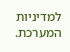למדיניות המערכת.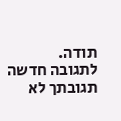תודה.
לתגובה חדשה
תגובתך לא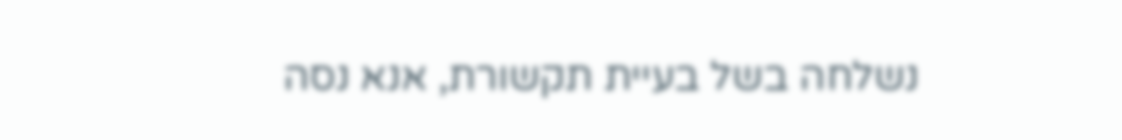נשלחה בשל בעיית תקשורת, אנא נסה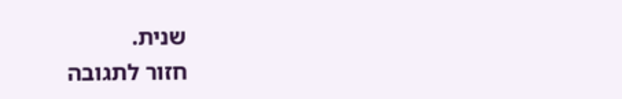שנית.
חזור לתגובה